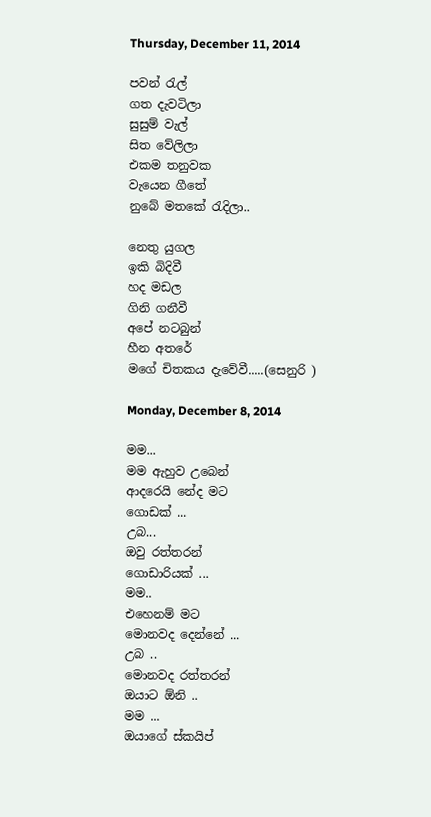Thursday, December 11, 2014

පවන් රැල්
ගත දැවටිලා
සුසුම් වැල්
සිත වේලිලා
එකම තනුවක
වැයෙන ගීතේ
නුබේ මතකේ රැදිලා..

නෙතු යුගල
ඉකි බිදිවී
හද මඩල
ගිනි ගනීවී
අපේ නටබුන්
හීන අතරේ
මගේ චිතකය දැවේවී.....(සෙනුරි )

Monday, December 8, 2014

මම...
මම ඇහුව උබෙන්
ආදරෙයි නේද මට
ගොඩක් ...
උබ...
ඔවු රත්තරන්
ගොඩාරියක් ...
මම..
එහෙනම් මට
මොනවද දෙන්නේ ...
උබ ..
මොනවද රත්තරන්
ඔයාට ඕනි ..
මම ...
ඔයාගේ ස්කයිප්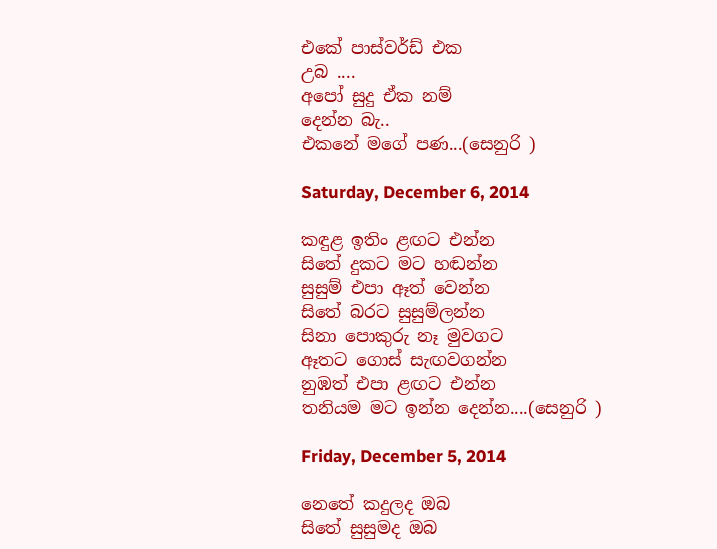එකේ පාස්වර්ඩ් එක
උබ ....
අපෝ සුදු ඒක නම්
දෙන්න බැ..
එකනේ මගේ පණ...(සෙනුරි )

Saturday, December 6, 2014

කඳුළ ඉතිං ළඟට එන්න
සිතේ දුකට මට හඬන්න
සුසුම් එපා ඈත් වෙන්න
සිතේ බරට සුසුම්ලන්න
සිනා පොකුරු නෑ මුවගට
ඈතට ගොස් සැඟවගන්න
නුඹත් එපා ළඟට එන්න
තනියම මට ඉන්න දෙන්න....(සෙනුරි )

Friday, December 5, 2014

නෙතේ කදුලද ඔබ
සිතේ සුසුමද ඔබ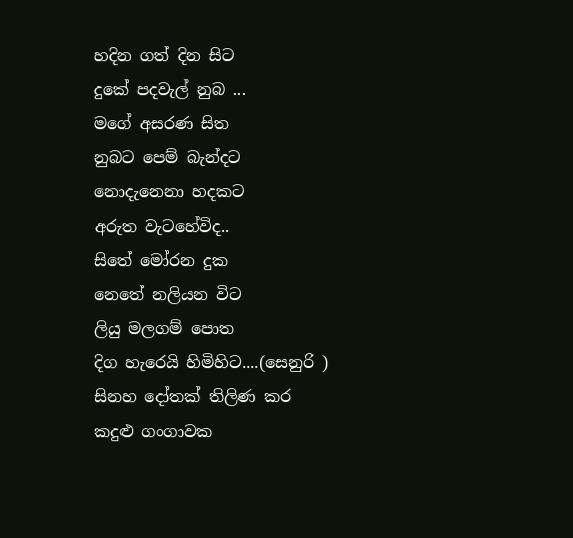හදින ගත් දින සිට
දුකේ පදවැල් නුබ ...
මගේ අසරණ සිත
නුබට පෙම් බැන්දට
නොදැනෙනා හදකට
අරුත වැටහේවිද..
සිතේ මෝරන දුක
නෙතේ නලියන විට
ලියු මලගම් පොත
දිග හැරෙයි හිමිහිට....(සෙනුරි )
සිනහ දෝතක් තිලිණ කර
කදුළු ගංගාවක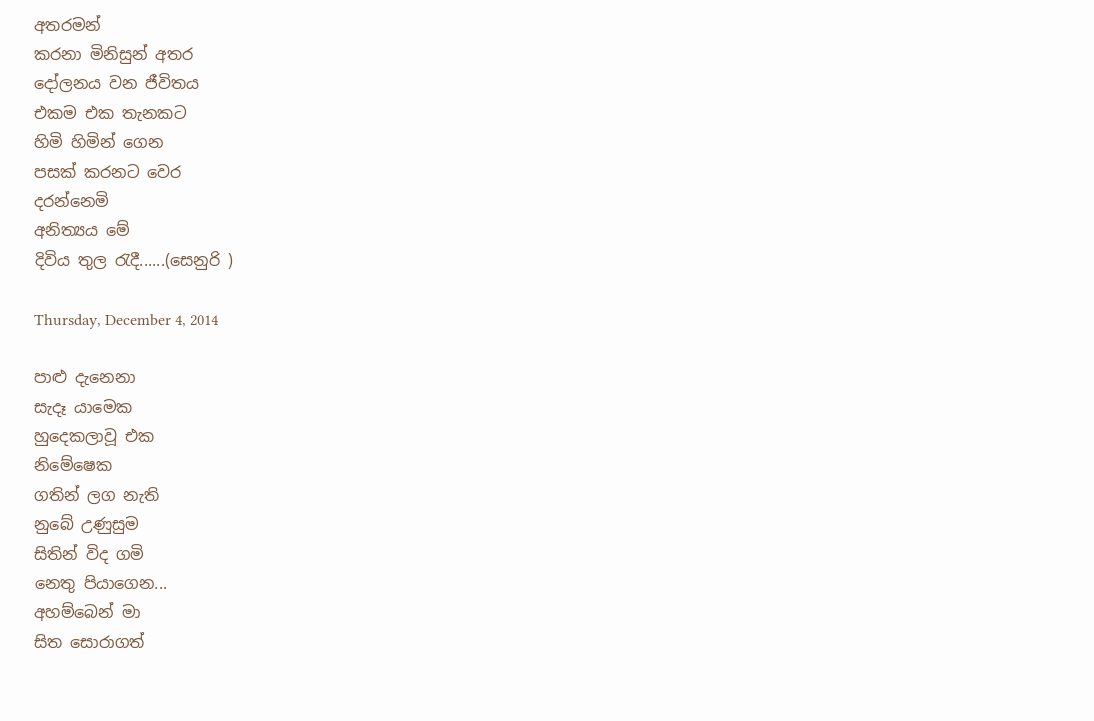අතරමන්
කරනා මිනිසුන් අතර
දෝලනය වන ජීවිතය
එකම එක තැනකට
හිමි හිමින් ගෙන
පසක් කරනට වෙර
දරන්නෙමි
අනිත්‍යය මේ
දිවිය තුල රැදී......(සෙනුරි )

Thursday, December 4, 2014

පාළු දැනෙනා
සැදෑ යාමෙක
හුදෙකලාවූ එක
නිමේෂෙක
ගතින් ලග නැති
නුබේ උණුසුම
සිතින් විද ගමි
නෙතු පියාගෙන...
අහම්බෙන් මා
සිත සොරාගත්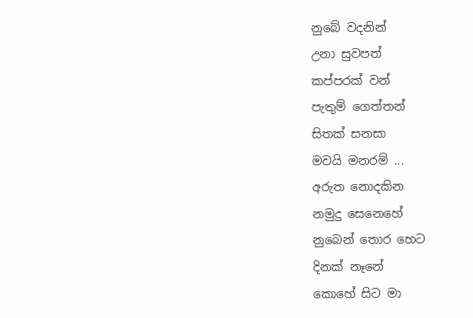නුබේ වදනින්
උනා සුවපත්
කප්පරක් වන්
පැතුම් ගෙත්තන්
සිතක් සනසා
මවයි මනරම් ...
අරුත නොදකින
නමුදු සෙනෙහේ
නුබෙන් තොර හෙට
දිනක් නෑනේ
කොහේ සිට මා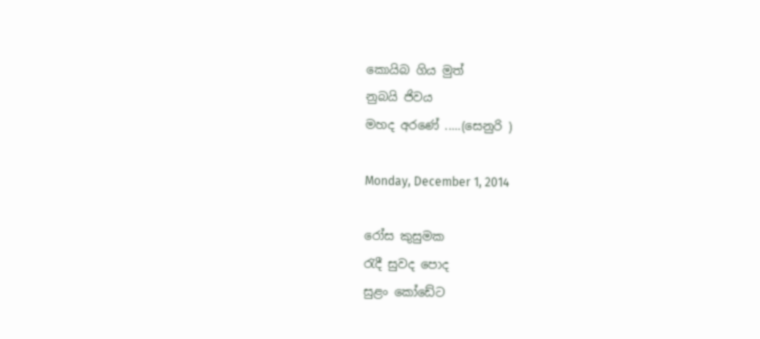කොයිබ ගිය මුත්
නුබයි ජිවය
මහද අරණේ .....(සෙනුරි )

Monday, December 1, 2014

රෝස කුසුමක
රැදී සුවද පොද
සුළං කෝඩේට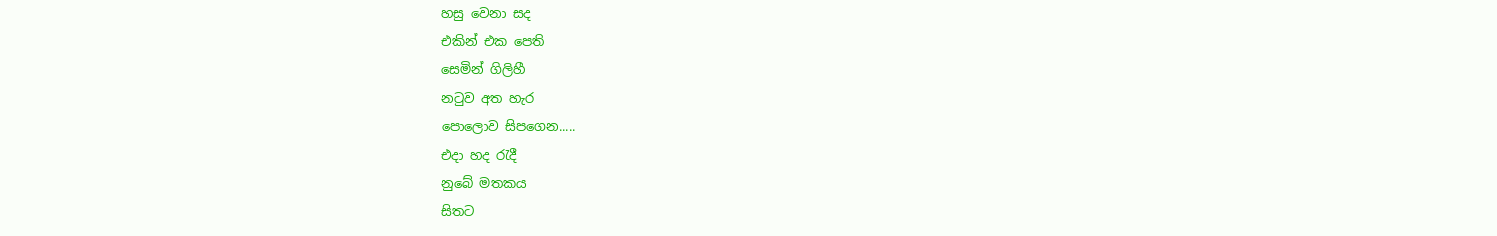හසු වෙනා සද
එකින් එක පෙති
සෙමින් ගිලිහී
නටුව අත හැර
පොලොව සිපගෙන.....
එදා හද රැදී
නුබේ මතකය
සිතට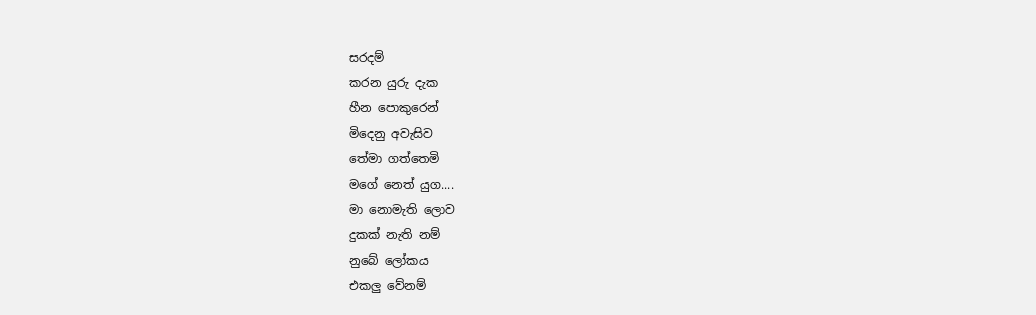සරදම්
කරන යුරු දැක
හීන පොකුරෙන්
මිදෙනු අවැසිව
තේමා ගත්තෙමි
මගේ නෙත් යුග....
මා නොමැති ලොව
දුකක් නැති නම්
නුබේ ලෝකය
එකලු වේනම්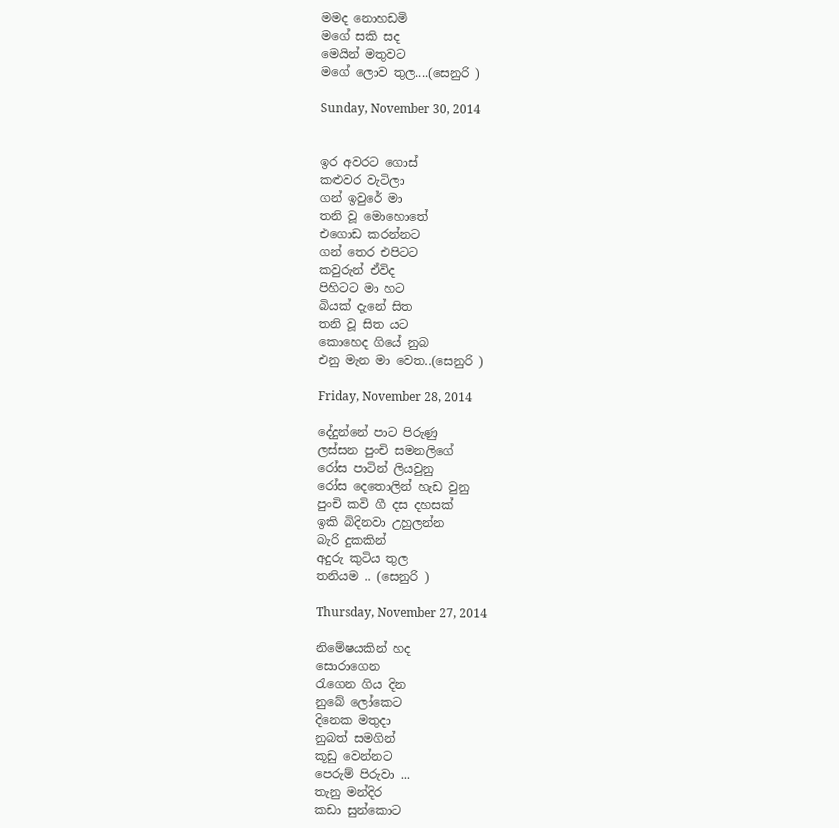මමද නොහඩමි
මගේ සකි සද
මෙයින් මතුවට
මගේ ලොව තුල....(සෙනුරි )

Sunday, November 30, 2014


ඉර අවරට ගොස්
කළුවර වැටිලා
ගන් ඉවුරේ මා
තනි වූ මොහොතේ
එගොඩ කරන්නට
ගන් තෙර එපිටට
කවුරුන් ඒවිද
පිහිටට මා හට
බියක් දැනේ සිත
තනි වූ සිත යට
කොහෙද ගියේ නුබ
එනු මැන මා වෙත..(සෙනුරි )

Friday, November 28, 2014

දේදුන්නේ පාට පිරුණු
ලස්සන පුංචි සමනලිගේ
රෝස පාටින් ලියවුනු
රෝස දෙතොලින් හැඩ වුනු
පුංචි කවි ගී දස දහසක්
ඉකි බිදිනවා උහුලන්න
බැරි දුකකින්
අදුරු කුටිය තුල
තනියම .. (සෙනුරි )

Thursday, November 27, 2014

නිමේෂයකින් හද
සොරාගෙන
රැගෙන ගිය දින
නුබේ ලෝකෙට
දිනෙක මතුදා
නුබත් සමගින්
කූඩු වෙන්නට
පෙරුම් පිරුවා ...
තැනු මන්දිර
කඩා සුන්කොට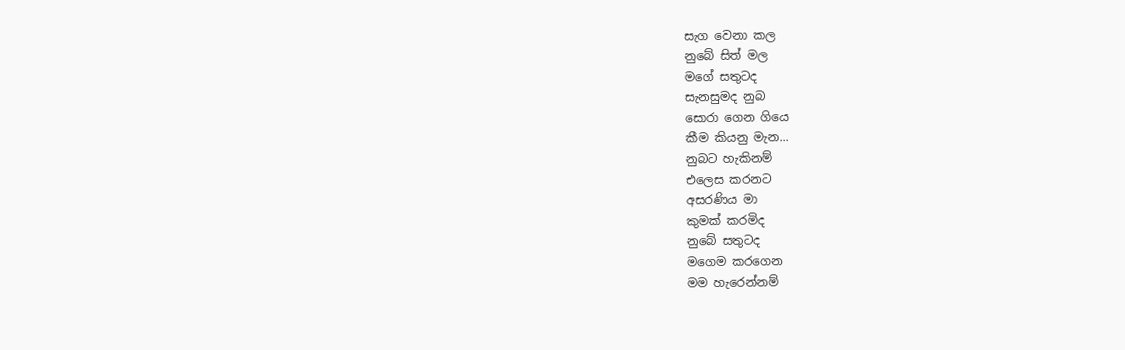සැග වෙනා කල
නුබේ සිත් මල
මගේ සතුටද
සැනසුමද නුබ
සොරා ගෙන ගියෙ
කීම කියනු මැන...
නුබට හැකිනම්
එලෙස කරනට
අසරණිය මා
කුමක් කරමිද
නුබේ සතුටද
මගෙම කරගෙන
මම හැරෙන්නම්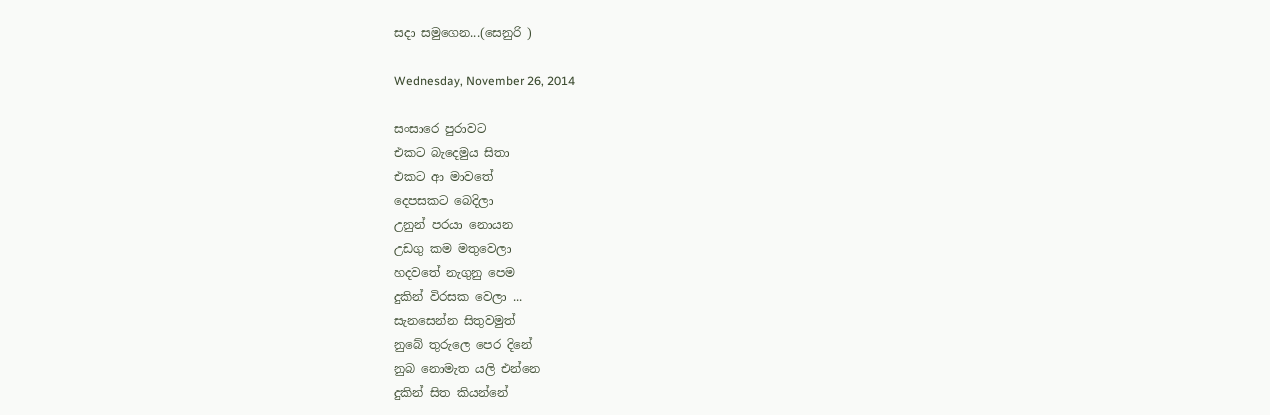සදා සමුගෙන...(සෙනුරි )

Wednesday, November 26, 2014

සංසාරෙ පුරාවට
එකට බැදෙමුය සිතා
එකට ආ මාවතේ
දෙපසකට බෙදිලා
උනුන් පරයා නොයන
උඩගු කම මතුවෙලා
හදවතේ නැගුනු පෙම
දුකින් විරසක වෙලා ...
සැනසෙන්න සිතුවමුත්
නුබේ තුරුලෙ පෙර දිනේ
නුබ නොමැත යලි එන්නෙ
දුකින් සිත කියන්නේ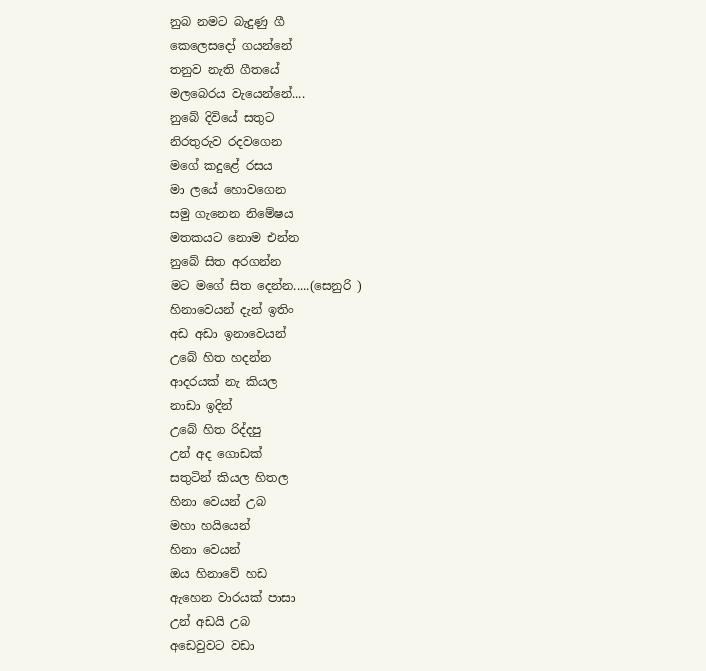නුබ නමට බැදුණු ගී
කෙලෙසදෝ ගයන්නේ
තනුව නැති ගීතයේ
මලබෙරය වැයෙන්නේ....
නුබේ දිවියේ සතුට
නිරතුරුව රදවගෙන
මගේ කදුළේ රසය
මා ලයේ හොවගෙන
සමු ගැනෙන නිමේෂය
මතකයට නොම එන්න
නුබේ සිත අරගන්න
මට මගේ සිත දෙන්න.....(සෙනුරි )
හිනාවෙයන් දැන් ඉතිං
අඩ අඩා ඉනාවෙයන්
උබේ හිත හදන්න
ආදරයක් නැ කියල
නාඩා ඉදින්
උබේ හිත රිද්දපු
උන් අද ගොඩක්
සතුටින් කියල හිතල
හිනා වෙයන් උබ
මහා හයියෙන්
හිනා වෙයන්
ඔය හිනාවේ හඩ
ඇහෙන වාරයක් පාසා
උන් අඩයි උබ
අඩෙවුවට වඩා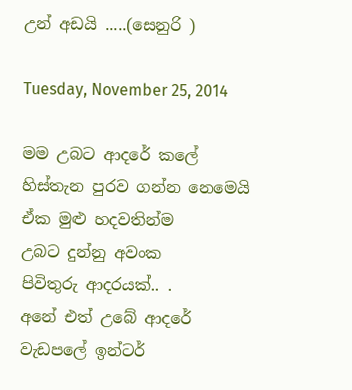උන් අඩයි .....(සෙනුරි )

Tuesday, November 25, 2014

මම උබට ආදරේ කලේ
හිස්තැන පුරව ගන්න නෙමෙයි
ඒක මුළු හදවතින්ම
උබට දුන්නු අවංක
පිවිතුරු ආදරයක්.. .
අනේ එත් උබේ ආදරේ
වැඩපලේ ඉන්ටර්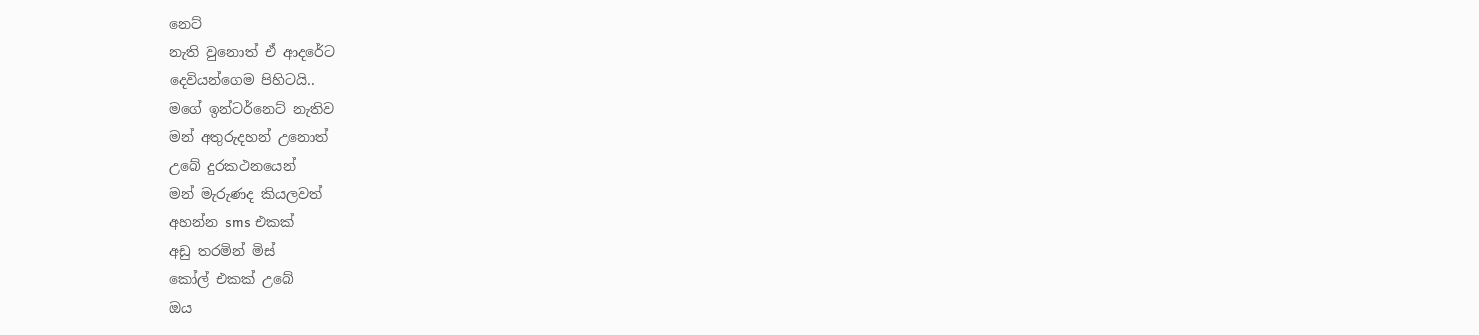නෙට්
නැති වුනොත් ඒ ආදරේට
දෙවියන්ගෙම පිහිටයි..
මගේ ඉන්ටර්නෙට් නැතිව
මන් අතුරුදහන් උනොත්
උබේ දුරකථනයෙන්
මන් මැරුණද කියලවත්
අහන්න sms එකක්
අඩු තරමින් මිස්
කෝල් එකක් උබේ
ඔය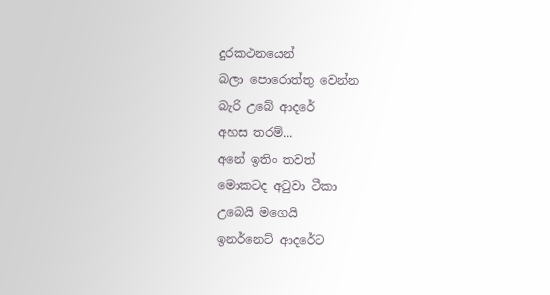දුරකථනයෙන්
බලා පොරොත්තු වෙන්න
බැරි උබේ ආදරේ
අහස තරම්...
අනේ ඉතිං තවත්
මොකටද අටුවා ටීකා
උබෙයි මගෙයි
ඉනර්නෙට් ආදරේට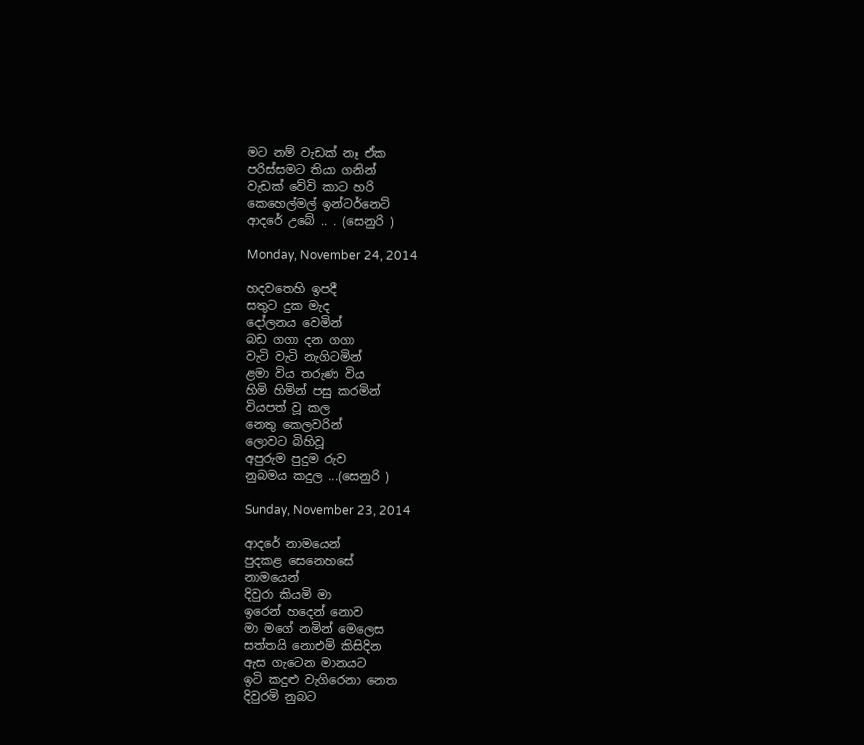මට නම් වැඩක් නෑ ඒක
පරිස්සමට තියා ගනින්
වැඩක් වේවි කාට හරි
කෙහෙල්මල් ඉන්ටර්නෙට්
ආදරේ උබේ .. . (සෙනුරි )

Monday, November 24, 2014

හදවතෙහි ඉපදී
සතුට දුක මැද
දෝලනය වෙමින්
බඩ ගගා දන ගගා
වැටි වැටි නැගිටමින්
ළමා විය තරුණ විය
හිමි හිමින් පසු කරමින්
වියපත් වූ කල
නෙතු කෙලවරින්
ලොවට බිහිවූ
අපුරුම පුදුම රුව
නුබමය කදුල ...(සෙනුරි )

Sunday, November 23, 2014

ආදරේ නාමයෙන්
පුදකළ සෙනෙහසේ
නාමයෙන්
දිවුරා කියමි මා
ඉරෙන් හදෙන් නොව
මා මගේ නමින් මෙලෙස
සත්තයි නොඑමි කිසිදින
ඇස ගැටෙන මානයට
ඉටි කදුළු වැගිරෙනා නෙත
දිවුරමි නුබට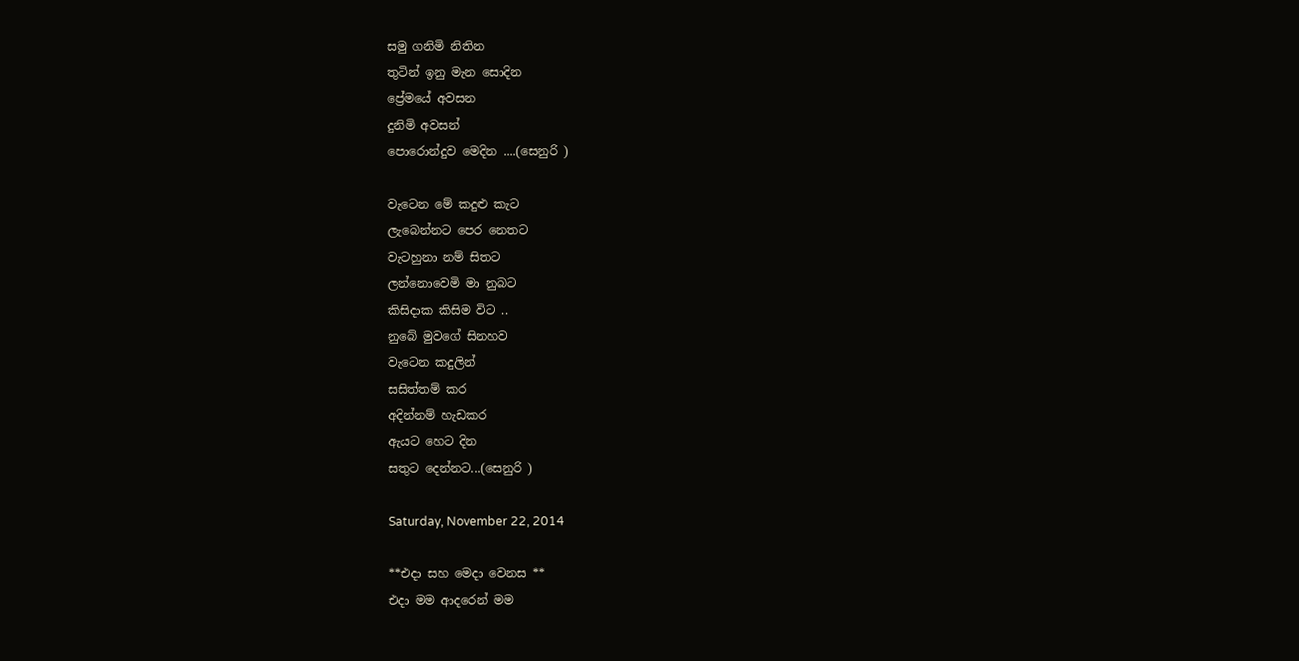සමු ගනිමි නිතින
තුටින් ඉනු මැන සොදින
ප්‍රේමයේ අවසන
දුනිමි අවසන්
පොරොන්දුව මෙදින ....(සෙනුරි )

වැටෙන මේ කදුළු කැට
ලැබෙන්නට පෙර නෙතට
වැටහුනා නම් සිතට
ලන්නොවෙමි මා නුබට
කිසිදාක කිසිම විට ..
නුබේ මුවගේ සිනහව
වැටෙන කදුලින්
සසිත්තම් කර
අදින්නම් හැඩකර
ඇයට හෙට දින
සතුට දෙන්නට...(සෙනුරි )

Saturday, November 22, 2014

**එදා සහ මෙදා වෙනස **
එදා මම ආදරෙන් මම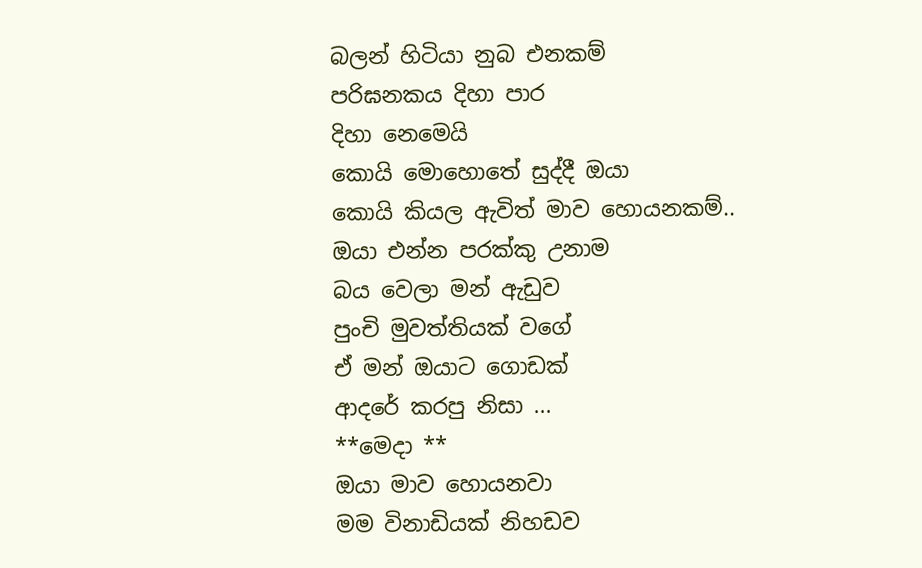බලන් හිටියා නුබ එනකම්
පරිඝනකය දිහා පාර
දිහා නෙමෙයි
කොයි මොහොතේ සුද්දී ඔයා
කොයි කියල ඇවිත් මාව හොයනකම්..
ඔයා එන්න පරක්කු උනාම
බය වෙලා මන් ඇඩුව
පුංචි මුවත්තියක් වගේ
ඒ මන් ඔයාට ගොඩක්
ආදරේ කරපු නිසා ...
**මෙදා **
ඔයා මාව හොයනවා
මම විනාඩියක් නිහඩව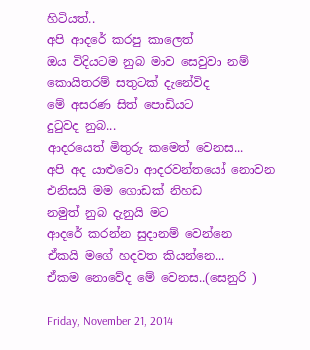හිටියත්..
අපි ආදරේ කරපු කාලෙත්
ඔය විදියටම නුබ මාව සෙවුවා නම්
කොයිතරම් සතුටක් දැනේවිද
මේ අසරණ සිත් පොඩියට
දුටුවද නුබ...
ආදරයෙත් මිතුරු කමෙත් වෙනස...
අපි අද යාළුවො ආදරවන්තයෝ නොවන
එනිසයි මම ගොඩක් නිහඩ
නමුත් නුබ දැනුයි මට
ආදරේ කරන්න සුදානම් වෙන්නෙ
ඒකයි මගේ හදවත කියන්නෙ...
ඒකම නොවේද මේ වෙනස..(සෙනුරි )

Friday, November 21, 2014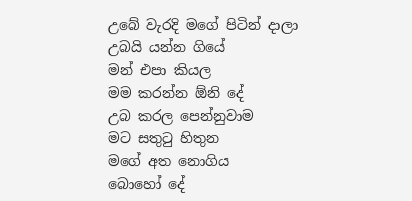උබේ වැරදි මගේ පිටින් දාලා
උබයි යන්න ගියේ
මන් එපා කියල
මම කරන්න ඕනි දේ
උබ කරල පෙන්නුවාම
මට සතුටු හිතුන
මගේ අත නොගිය
බොහෝ දේ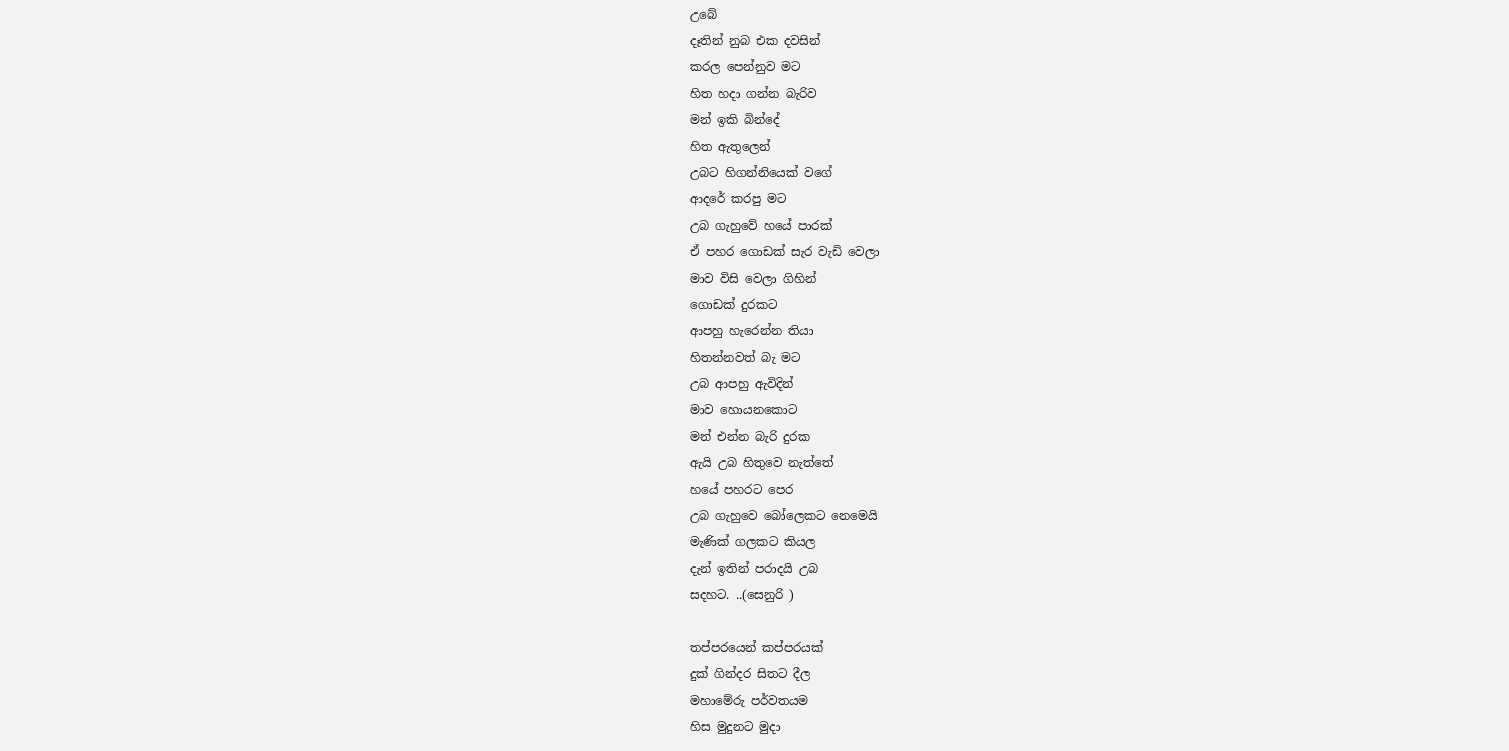උබේ
දෑතින් නුබ එක දවසින්
කරල පෙන්නුව මට
හිත හදා ගන්න බැරිව
මන් ඉකි බින්දේ
හිත ඇතුලෙන්
උබට හිගන්නියෙක් වගේ
ආදරේ කරපු මට
උබ ගැහුවේ හයේ පාරක්
ඒ පහර ගොඩක් සැර වැඩි වෙලා
මාව විසි වෙලා ගිහින්
ගොඩක් දුරකට
ආපහු හැරෙන්න තියා
හිතන්නවත් බැ මට
උබ ආපහු ඇවිදින්
මාව හොයනකොට
මන් එන්න බැරි දුරක
ඇයි උබ හිතුවෙ නැත්තේ
හයේ පහරට පෙර
උබ ගැහුවෙ බෝලෙකට නෙමෙයි
මැණික් ගලකට කියල
දැන් ඉතින් පරාදයි උබ
සදහට. ..(සෙනුරි )

තප්පරයෙන් කප්පරයක්
දුක් ගින්දර සිතට දීල
මහාමේරු පර්වතයම
හිස මුදුනට මුදා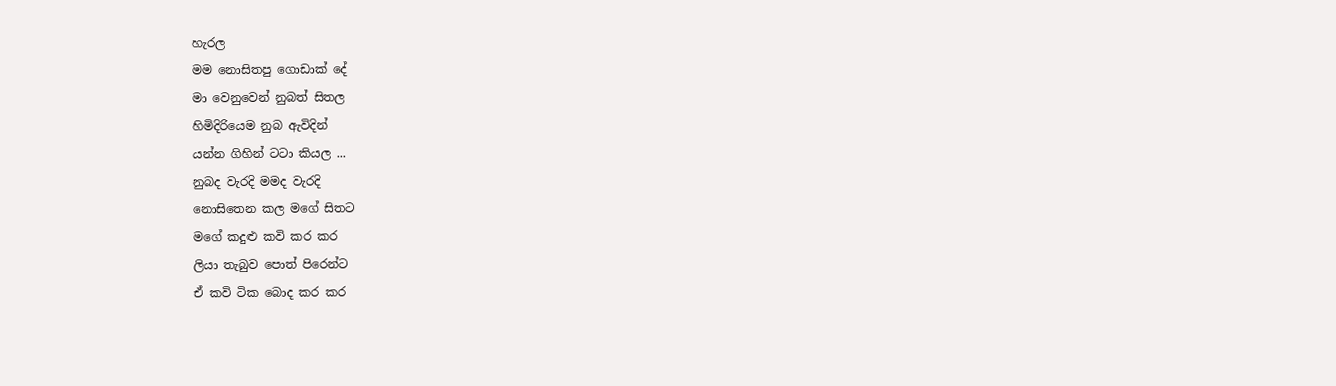හැරල
මම නොසිතපු ගොඩාක් දේ
මා වෙනුවෙන් නුබත් සිතල
හිමිදිරියෙම නුබ ඇවිදින්
යන්න ගිහින් ටටා කියල ...
නුබද වැරදි මමද වැරදි
නොසිතෙන කල මගේ සිතට
මගේ කදුළු කවි කර කර
ලියා තැබුව පොත් පිරෙන්ට
ඒ කවි ටික බොද කර කර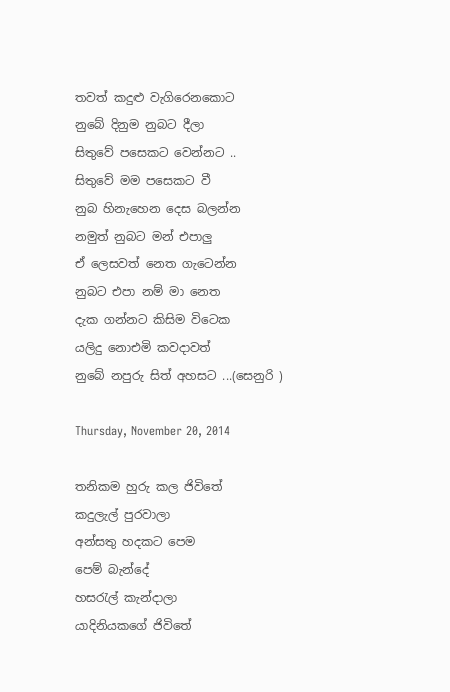තවත් කදුළු වැගිරෙනකොට
නුබේ දිනුම නුබට දීලා
සිතුවේ පසෙකට වෙන්නට ..
සිතුවේ මම පසෙකට වී
නුබ හිනැහෙන දෙස බලන්න
නමුත් නුබට මන් එපාලු
ඒ ලෙසවත් නෙත ගැටෙන්න
නුබට එපා නම් මා නෙත
දැක ගන්නට කිසිම විටෙක
යලිදු නොඑමි කවදාවත්
නුබේ නපුරු සිත් අහසට ...(සෙනුරි )

Thursday, November 20, 2014

තනිකම හුරු කල ජිවිතේ
කදුලැල් පුරවාලා
අන්සතු හදකට පෙම
පෙම් බැන්දේ
හසරැල් කැන්දාලා
යාදිනියකගේ ජිවිතේ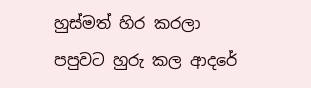හුස්මත් හිර කරලා
පපුවට හුරු කල ආදරේ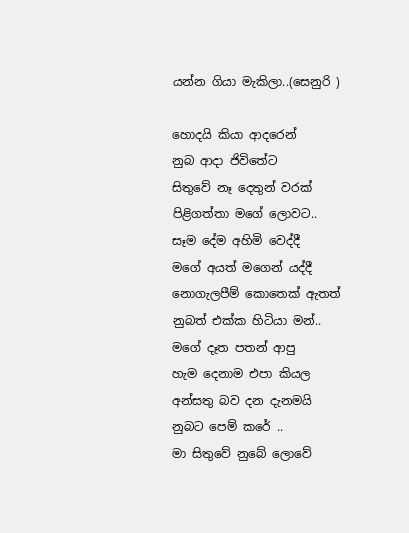යන්න ගියා මැකිලා..(සෙනුරි )

හොදයි කියා ආදරෙන්
නුබ ආදා ජිවිතේට
සිතුවේ නෑ දෙතුන් වරක්
පිළිගත්තා මගේ ලොවට..
සෑම දේම අහිමි වෙද්දී
මගේ අයත් මගෙන් යද්දී
නොගැලපීම් කොතෙක් ඇතත්
නුබත් එක්ක හිටියා මන්..
මගේ දෑත පතන් ආපු
හැම දෙනාම එපා කියල
අන්සතු බව දන දැනමයි
නුබට පෙම් කරේ ..
මා සිතුවේ නුබේ ලොවේ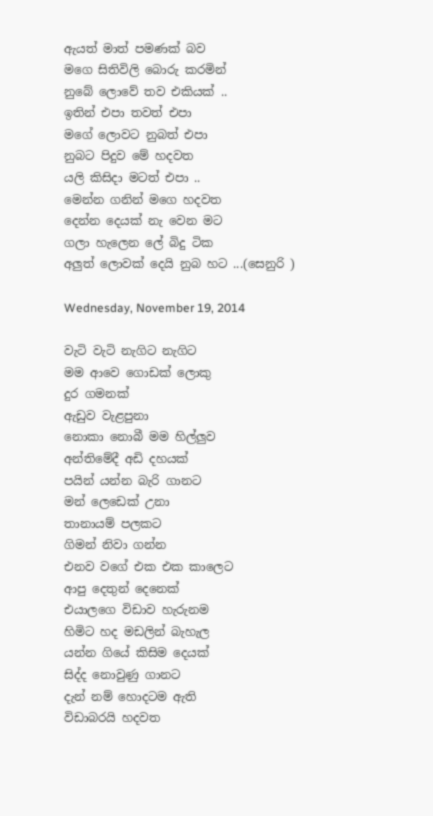ඇයත් මාත් පමණක් බව
මගෙ සිතිවිලි බොරු කරමින්
නුබේ ලොවේ තව එකියක් ..
ඉතින් එපා තවත් එපා
මගේ ලොවට නුබත් එපා
නුබට පිදුව මේ හදවත
යලි කිසිදා මටත් එපා ..
මෙන්න ගනින් මගෙ හදවත
දෙන්න දෙයක් නැ වෙන මට
ගලා හැලෙන ලේ බිදු ටික
අලුත් ලොවක් දෙයි නුබ හට ...(සෙනුරි )

Wednesday, November 19, 2014

වැටි වැටි නැගිට නැගිට
මම ආවෙ ගොඩක් ලොකු
දුර ගමනක්
ඇඩුව වැළපුනා
නොකා නොබී මම හිල්ලුව
අන්තිමේදී අඩි දහයක්
පයින් යන්න බැරි ගානට
මන් ලෙඩෙක් උනා
තානායම් පලකට
ගිමන් නිවා ගන්න
එනව වගේ එක එක කාලෙට
ආපු දෙතුන් දෙනෙක්
එයාලගෙ විඩාව හැරුනම
හිමිට හද මඩලින් බැහැල
යන්න ගියේ කිසිම දෙයක්
සිද්ද නොවුණු ගානට
දැන් නම් හොදටම ඇති
විඩාබරයි හදවත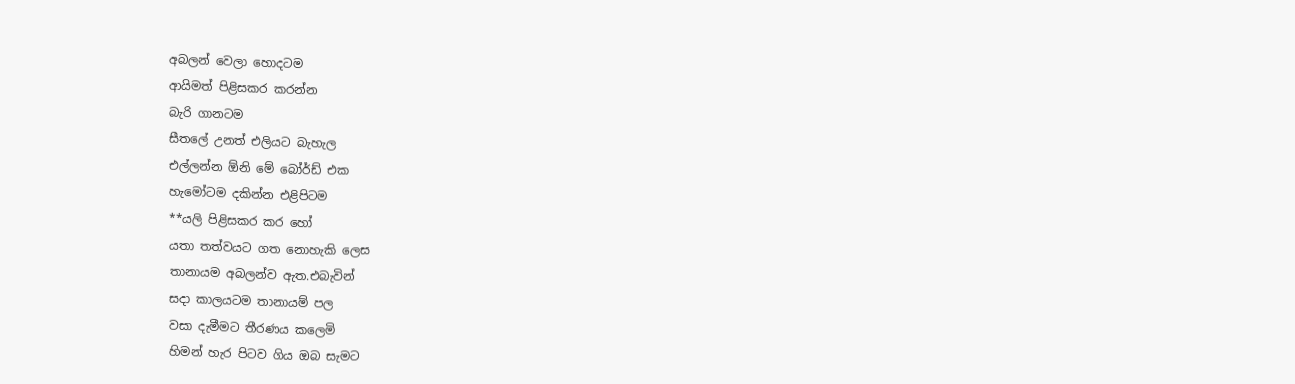අබලන් වෙලා හොදටම
ආයිමත් පිළිසකර කරන්න
බැරි ගානටම
සීතලේ උනත් එලියට බැහැල
එල්ලන්න ඕනි මේ බෝර්ඩ් එක
හැමෝටම දකින්න එළිපිටම
**යලි පිළිසකර කර හෝ
යතා තත්වයට ගත නොහැකි ලෙස
තානායම අබලන්ව ඇත.එබැවින්
සදා කාලයටම තානායම් පල
වසා දැමීමට තීරණය කලෙමි
හිමන් හැර පිටව ගිය ඔබ සැමට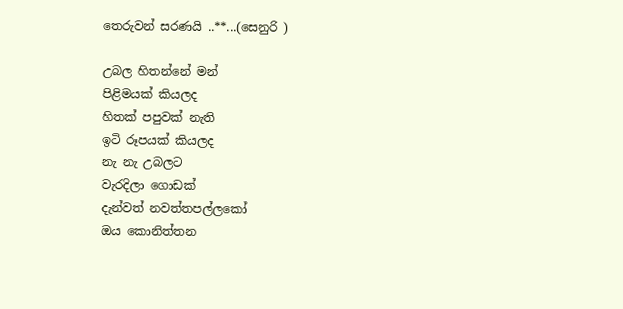තෙරුවන් සරණයි ..**...(සෙනුරි )

උබල හිතන්නේ මන්
පිළිමයක් කියලද
හිතක් පපුවක් නැති
ඉටි රූපයක් කියලද
නැ නැ උබලට
වැරදිලා ගොඩක්
දැන්වත් නවත්තපල්ලකෝ
ඔය කොනිත්තන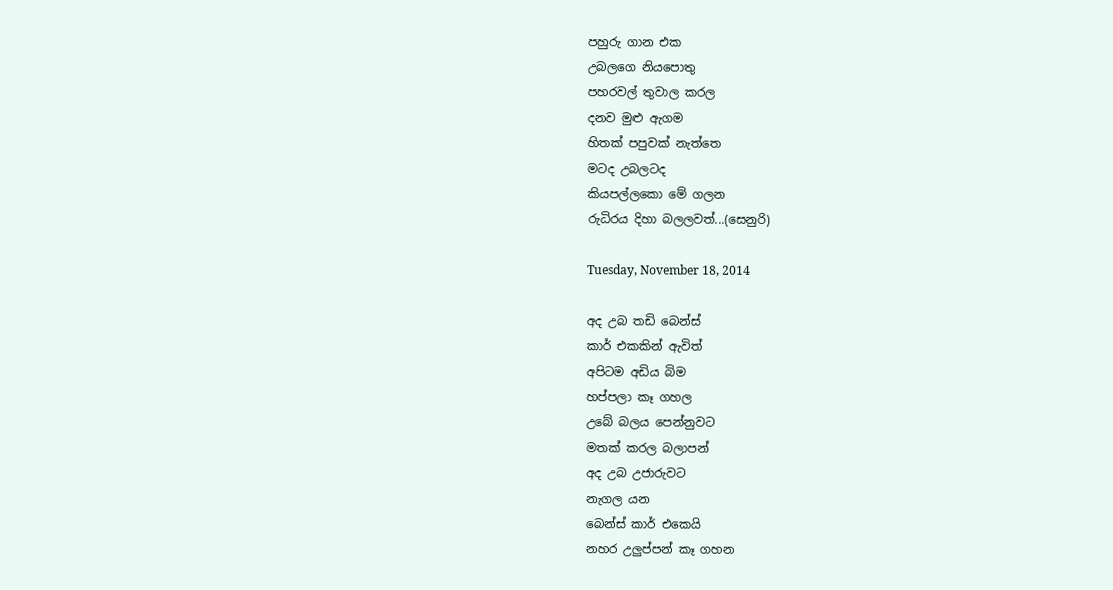පහුරු ගාන එක
උබලගෙ නියපොතු
පහරවල් තුවාල කරල
දනව මුළු ඇගම
හිතක් පපුවක් නැත්තෙ
මටද උබලටද
කියපල්ලකො මේ ගලන
රුධිරය දිහා බලලවත්...(සෙනුරි)

Tuesday, November 18, 2014

අද උබ තඩි බෙන්ස්
කාර් එකකින් ඇවිත්
අපිටම අඩිය බිම
හප්පලා කෑ ගහල
උබේ බලය පෙන්නුවට
මතක් කරල බලාපන්
අද උබ උජාරුවට
නැගල යන
බෙන්ස් කාර් එකෙයි
නහර උලුප්පන් කෑ ගහන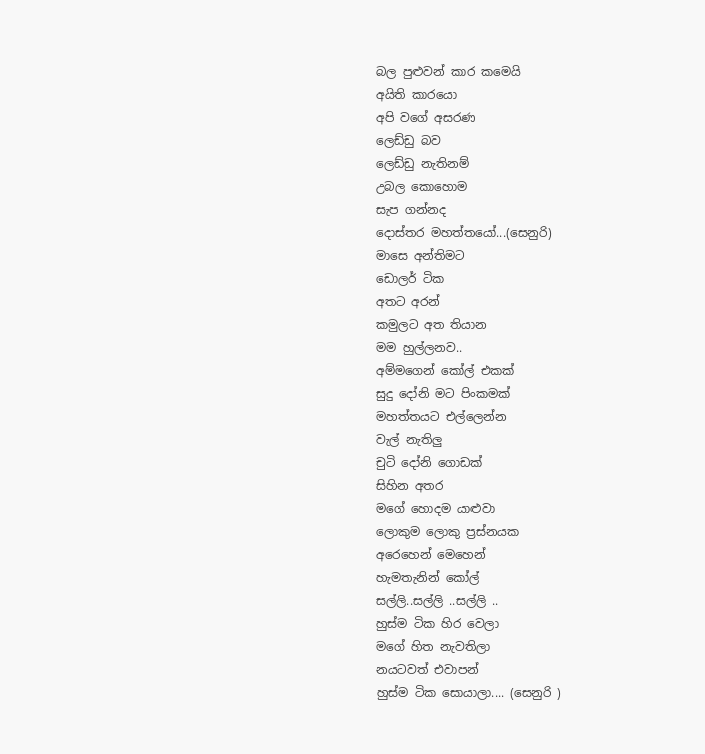බල පුළුවන් කාර කමෙයි
අයිති කාරයො
අපි වගේ අසරණ
ලෙඩ්ඩු බව
ලෙඩ්ඩු නැතිනම්
උබල කොහොම
සැප ගන්නද
දොස්තර මහත්තයෝ...(සෙනුරි)
මාසෙ අන්තිමට
ඩොලර් ටික
අතට අරන්
කමුලට අත තියාන
මම හුල්ලනව..
අම්මගෙන් කෝල් එකක්
සුදු දෝනි මට පිංකමක්
මහත්තයට එල්ලෙන්න
වැල් නැතිලු
චුටි දෝනි ගොඩක්
සිහින අතර
මගේ හොදම යාළුවා
ලොකුම ලොකු ප්‍රස්නයක
අරෙහෙන් මෙහෙන්
හැමතැනින් කෝල්
සල්ලි..සල්ලි ..සල්ලි ..
හුස්ම ටික හිර වෙලා
මගේ හිත නැවතිලා
නයටවත් එවාපන්
හුස්ම ටික සොයාලා.... (සෙනුරි )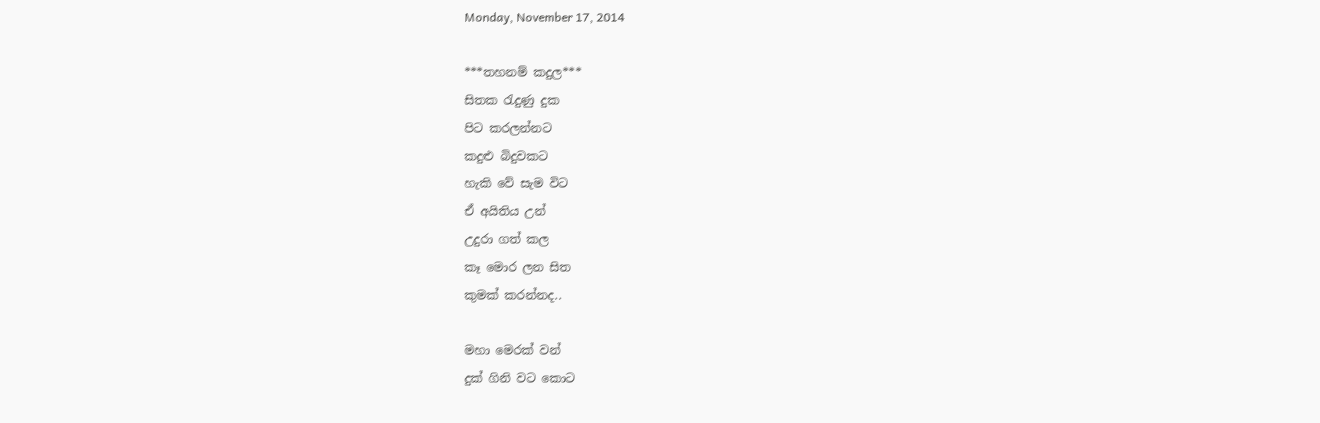Monday, November 17, 2014

***තහනම් කදුල***
සිතක රැදුණු දුක
පිට කරලන්නට
කදුළු බිදුවකට
හැකි වේ සැම විට
ඒ අයිතිය උන්
උදුරා ගත් කල
කෑ මොර ලන සිත
කුමක් කරන්නද..

මහා මෙරක් වන්
දුක් ගිනි වට කොට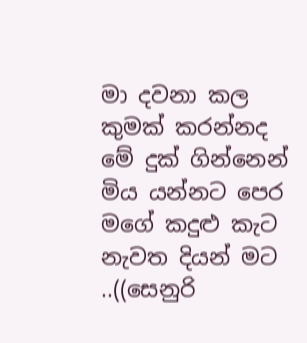මා දවනා කල
කුමක් කරන්නද
මේ දුක් ගින්නෙන්
මිය යන්නට පෙර
මගේ කදුළු කැට
නැවත දියන් මට ..((සෙනුරි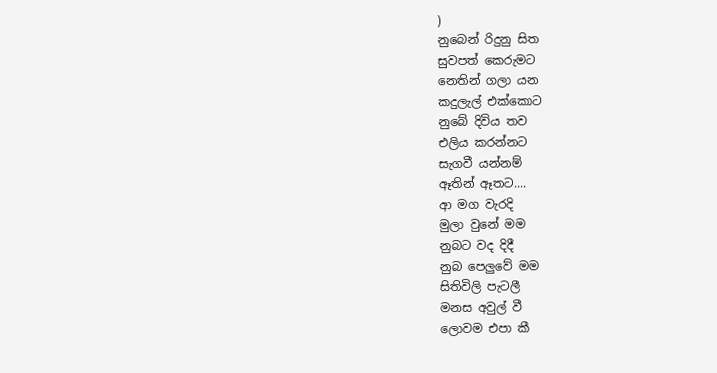)
නුබෙන් රිදුනු සිත
සුවපත් කෙරුමට
නෙතින් ගලා යන
කදුලැල් එක්කොට
නුබේ දිවිය තව
එලිය කරන්නට
සැගවී යන්නම්
ඈතින් ඈතට....
ආ මග වැරදි
මුලා වුනේ මම
නුබට වද දිදී
නුබ පෙලුවේ මම
සිතිවිලි පැටලී
මනස අවුල් වී
ලොවම එපා කී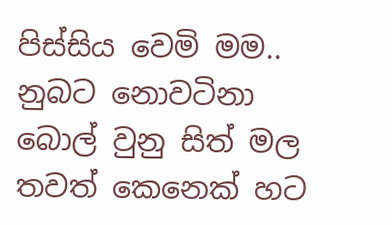පිස්සිය වෙමි මම..
නුබට නොවටිනා
බොල් වුනු සිත් මල
තවත් කෙනෙක් හට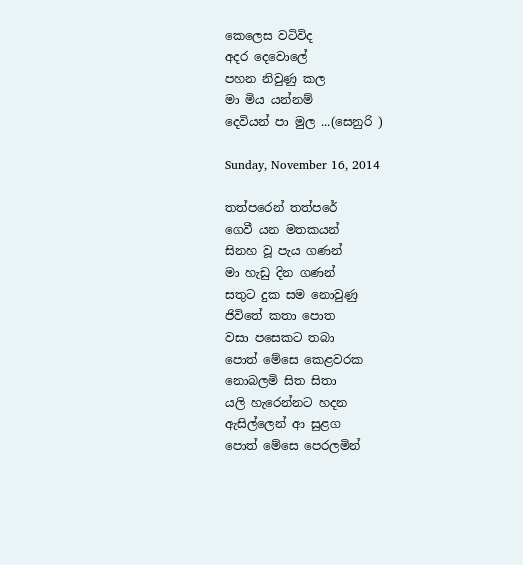කෙලෙස වටිවිද
අදර දෙවොලේ
පහන නිවුණු කල
මා මිය යන්නම්
දෙවියන් පා මුල ...(සෙනුරි )

Sunday, November 16, 2014

තත්පරෙන් තත්පරේ
ගෙවී යන මතකයන්
සිනහ වූ පැය ගණන්
මා හැඩු දින ගණන්
සතුට දුක සම නොවුණු
ජිවිතේ කතා පොත
වසා පසෙකට තබා
පොත් මේසෙ කෙළවරක
නොබලමි සිත සිතා
යලි හැරෙන්නට හදන
ඇසිල්ලෙන් ආ සුළග
පොත් මේසෙ පෙරලමින්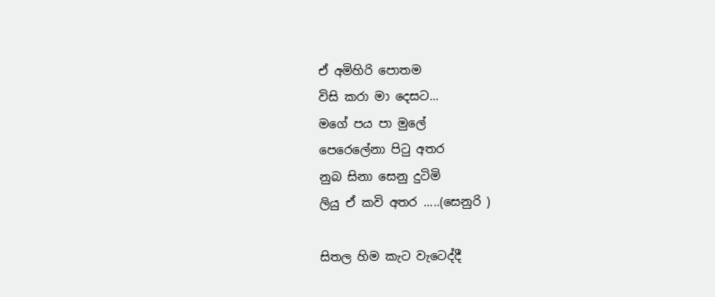ඒ අමිහිරි පොතම
විසි කරා මා දෙසට...
මගේ පය පා මුලේ
පෙරෙලේනා පිටු අතර
නුබ සිනා සෙනු දුටිමි
ලියු ඒ කවි අතර .....(සෙනුරි )

සිතල හිම කැට වැටෙද්දී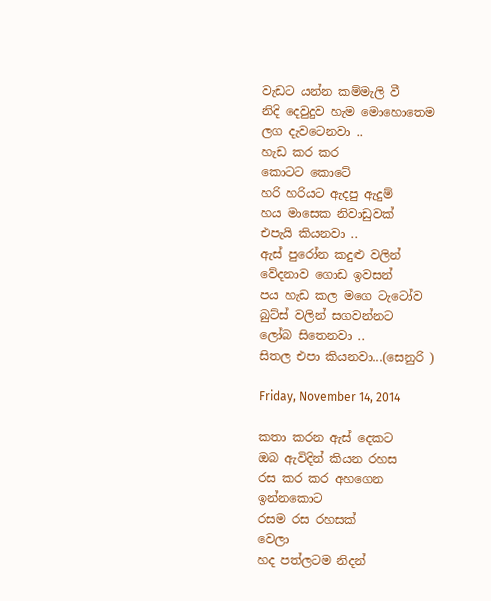වැඩට යන්න කම්මැලි වී
නිදි දෙවුදුව හැම මොහොතෙම
ලග දැවටෙනවා ..
හැඩ කර කර
කොටට කොටේ
හරි හරියට ඇදපු ඇදුම්
හය මාසෙක නිවාඩුවක්
එපැයි කියනවා ..
ඇස් පුරෝන කදුළු වලින්
වේදනාව ගොඩ ඉවසන්
පය හැඩ කල මගෙ ටැටෝව
බුට්ස් වලින් සගවන්නට
ලෝබ සිතෙනවා ..
සිතල එපා කියනවා...(සෙනුරි )

Friday, November 14, 2014

කතා කරන ඇස් දෙකට
ඔබ ඇවිදින් කියන රහස
රස කර කර අහගෙන
ඉන්නකොට
රසම රස රහසක්
වෙලා
හද පත්ලටම නිදන්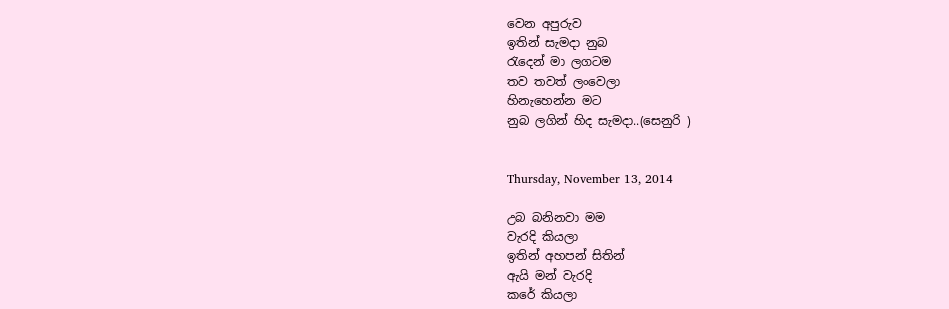වෙන අපුරුව
ඉතින් සැමදා නුබ
රැදෙන් මා ලගටම
තව තවත් ලංවෙලා
හිනැහෙන්න මට
නුබ ලගින් හිද සැමදා..(සෙනුරි )


Thursday, November 13, 2014

උබ බනිනවා මම
වැරදි කියලා
ඉතින් අහපන් සිතින්
ඇයි මන් වැරදි
කරේ කියලා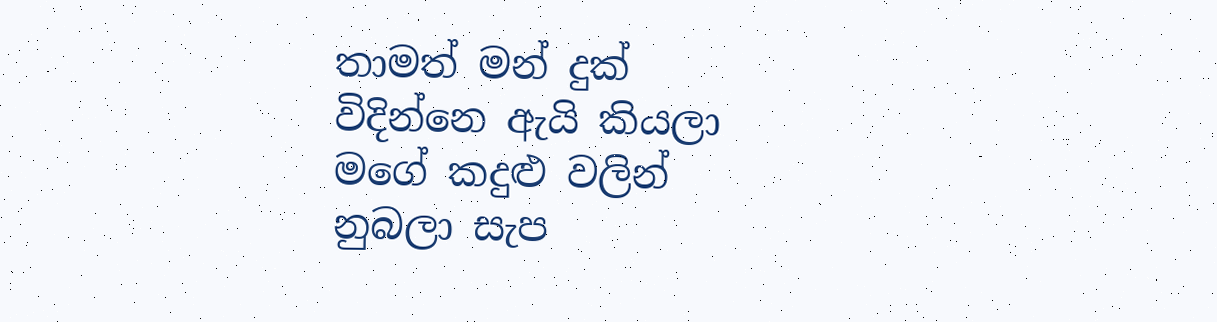තාමත් මන් දුක්
විදින්නෙ ඇයි කියලා
මගේ කදුළු වලින්
නුබලා සැප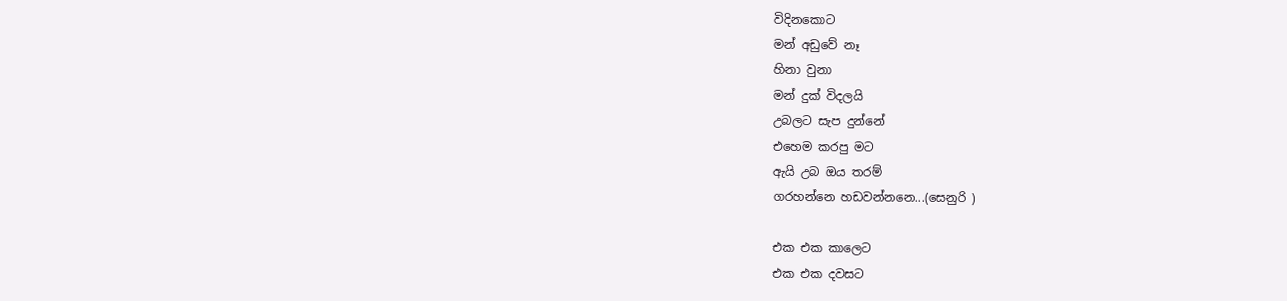විදිනකොට
මන් අඩුවේ නෑ
හිනා වුනා
මන් දුක් විදලයි
උබලට සැප දුන්නේ
එහෙම කරපු මට
ඇයි උබ ඔය තරම්
ගරහන්නෙ හඩවන්නනෙ...(සෙනුරි )

එක එක කාලෙට
එක එක දවසට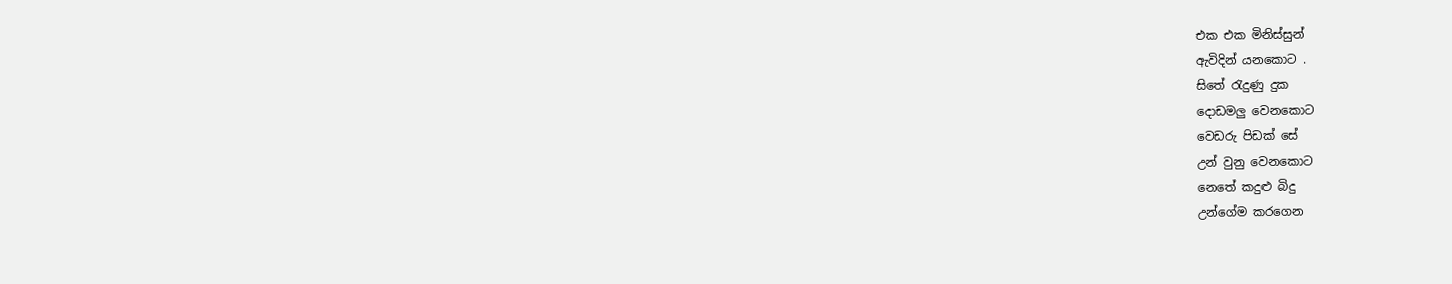එක එක මිනිස්සුන්
ඇවිදින් යනකොට .
සිතේ රැදුණු දුක
දොඩමලු වෙනකොට
වෙඩරු පිඩක් සේ
උන් වුනු වෙනකොට
නෙතේ කදුළු බිදු
උන්ගේම කරගෙන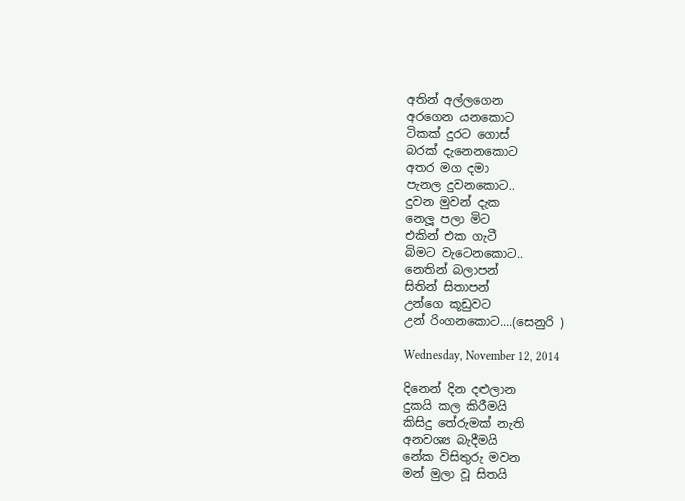අතින් අල්ලගෙන
අරගෙන යනකොට
ටිකක් දුරට ගොස්
බරක් දැනෙනකොට
අතර මග දමා
පැනල දුවනකොට..
දුවන මුවන් දැක
නෙලූ පලා මිට
එකින් එක ගැටී
බිමට වැටෙනකොට..
නෙතින් බලාපන්
සිතින් සිතාපන්
උන්ගෙ කූඩුවට
උන් රිංගනකොට....(සෙනුරි )

Wednesday, November 12, 2014

දිනෙන් දින දළුලාන
දුකයි කල කිරීමයි
කිසිදු තේරුමක් නැති
අනවශ්‍ය බැදීමයි
නේක විසිතුරු මවන
මන් මුලා වූ සිතයි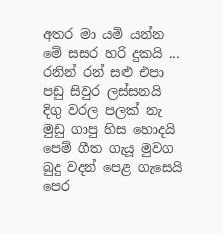අතර මා යමි යන්න
මේ සසර හරි දුකයි ...
රනින් රන් සළු එපා
පඩු සිවුර ලස්සනයි
දිගු වරල පලක් නැ
මුඩු ගාපු හිස හොදයි
පෙම් ගීත ගැයූ මුවග
බුදු වදන් පෙළ ගැසෙයි
පෙර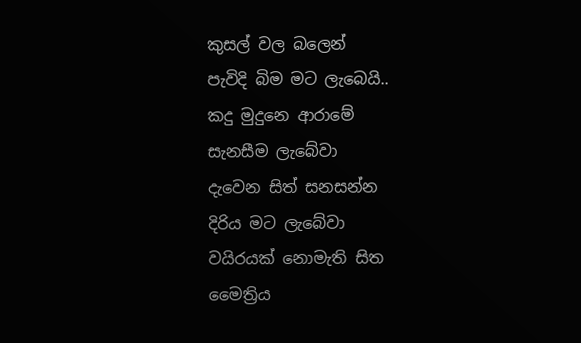කුසල් වල බලෙන්
පැවිදි බිම මට ලැබෙයි..
කදු මුදුනෙ ආරාමේ
සැනසීම ලැබේවා
දැවෙන සිත් සනසන්න
දිරිය මට ලැබේවා
වයිරයක් නොමැති සිත
මෛත්‍රිය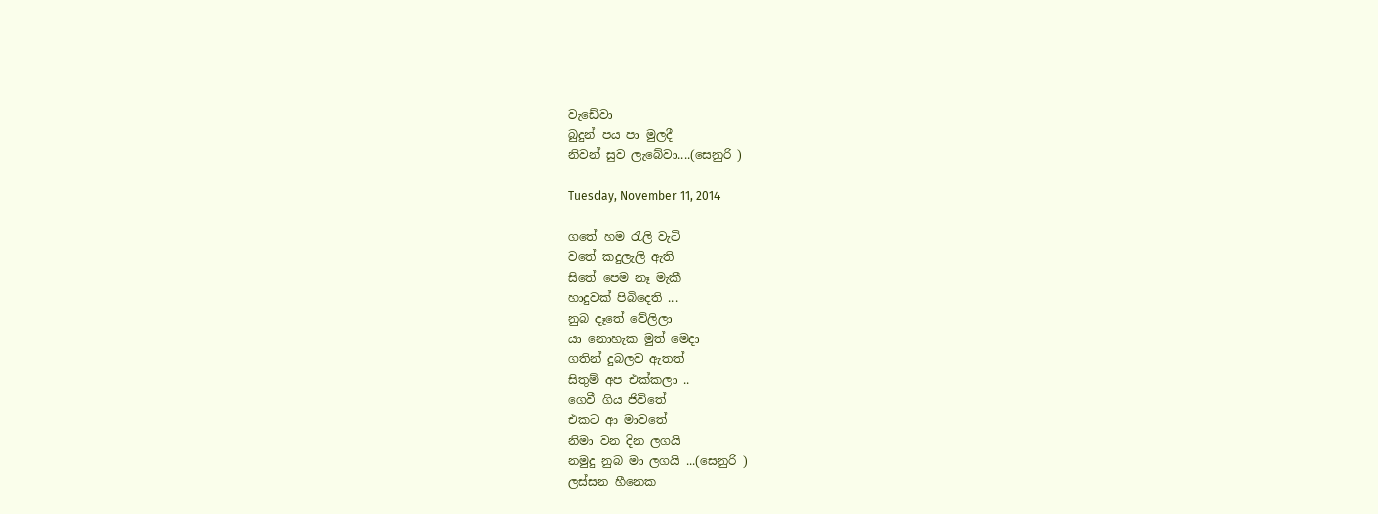වැඩේවා
බුදුන් පය පා මුලදී
නිවන් සුව ලැබේවා....(සෙනුරි )

Tuesday, November 11, 2014

ගතේ හම රැලි වැටි
වතේ කදුලැලි ඇති
සිතේ පෙම නෑ මැකී
හාදුවක් පිබිදෙති ...
නුබ දෑතේ වේලිලා
යා නොහැක මුත් මෙදා
ගතින් දුබලව ඇතත්
සිතුම් අප එක්කලා ..
ගෙවී ගිය ජිවිතේ
එකට ආ මාවතේ
නිමා වන දින ලගයි
නමුදු නුබ මා ලගයි ...(සෙනුරි )
ලස්සන හීනෙක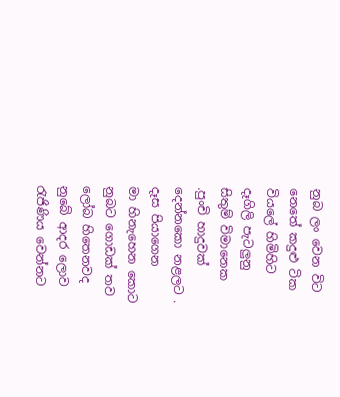නුබ ලං වෙන විට
නෙතේ කදුළු ටික
වියලේ හිමිහිට
දෑගිලි පැටලුනු
සිතුම් විමානෙක
.පුංචි හාදුවක්
දෙන්නකො නළලට .
දෑස පියාගෙන
මා හිනැහෙන කොට
නුබට ගොඩක් තව
ලෝබ හිතෙනවද
නුබේ ආදර ලොව
රැජිණිය වෙන්නට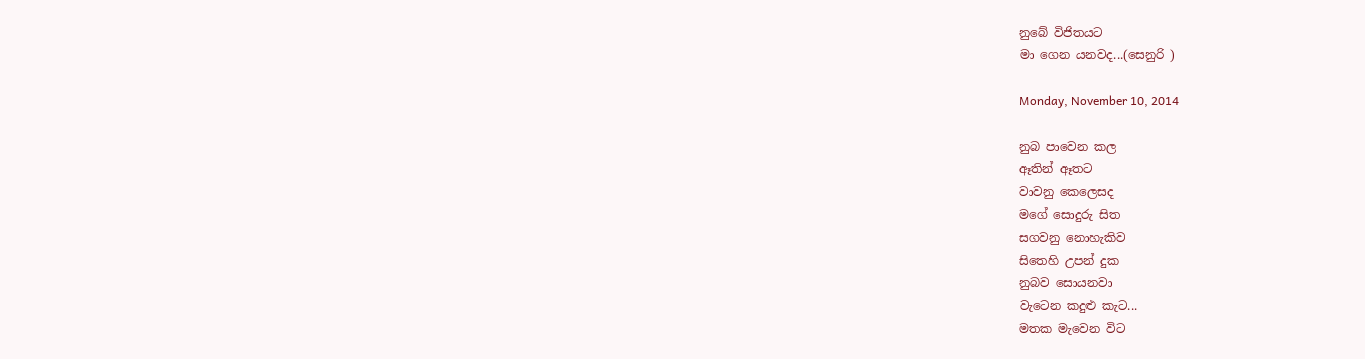නුබේ විජිතයට
මා ගෙන යනවද...(සෙනුරි )

Monday, November 10, 2014

නුබ පාවෙන කල
ඈතින් ඈතට
වාවනු කෙලෙසද
මගේ සොදුරු සිත
සගවනු නොහැකිව
සිතෙහි උපන් දුක
නුබව සොයනවා
වැටෙන කදුළු කැට...
මතක මැවෙන විට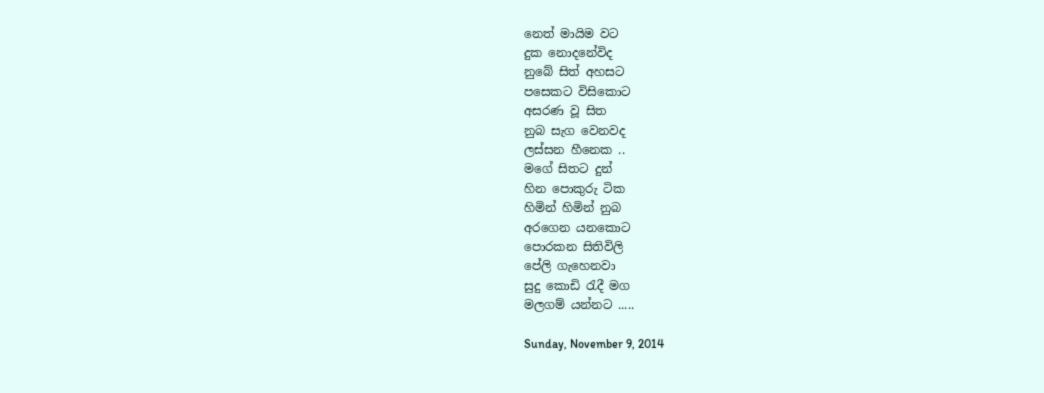නෙත් මායිම වට
දුක නොදනේවිද
නුබේ සිත් අහසට
පසෙකට විසිකොට
අසරණ වූ සිත
නුබ සැග වෙනවද
ලස්සන හීනෙක ..
මගේ සිතට දුන්
හින පොකුරු ටික
හිමින් හිමින් නුබ
අරගෙන යනකොට
පොරකන සිතිවිලි
පේලි ගැහෙනවා
සුදු කොඩි රැදී මග
මලගම් යන්නට .....

Sunday, November 9, 2014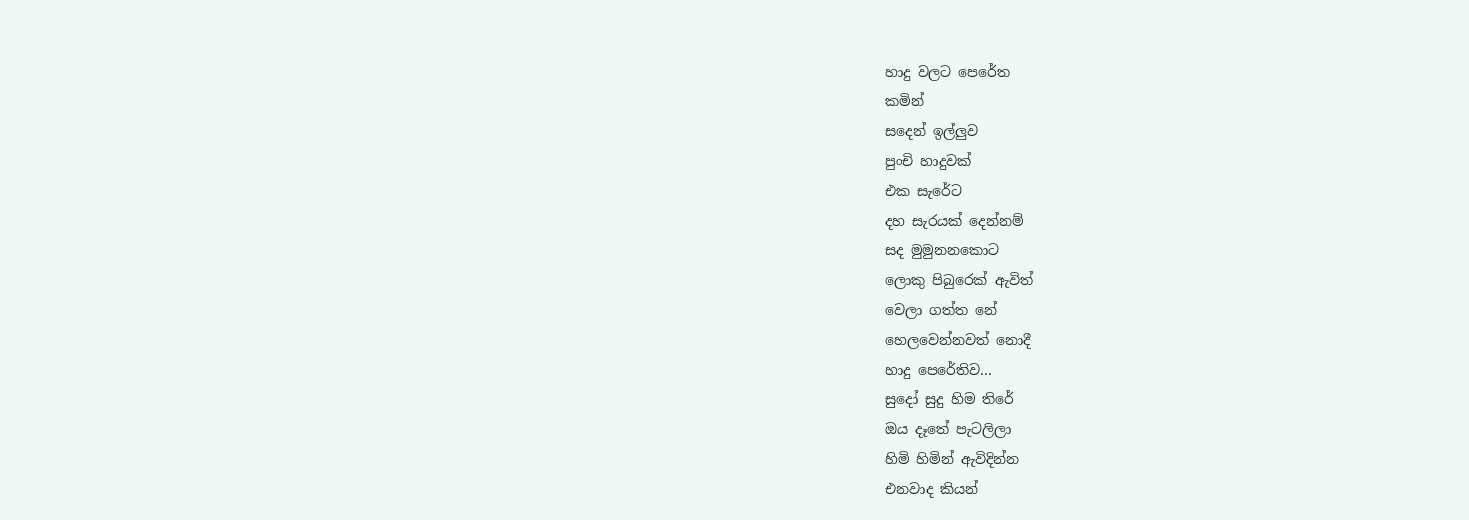හාදු වලට පෙරේත
කමින්
සදෙන් ඉල්ලුව
පුංචි හාදුවක්
එක සැරේට
දහ සැරයක් දෙන්නම්
සද මුමුනනකොට
ලොකු පිබුරෙක් ඇවිත්
වෙලා ගත්ත නේ
හෙලවෙන්නවත් නොදී
හාදු පෙරේතිව...
සුදෝ සුදු හිම තිරේ
ඔය දෑතේ පැටලිලා
හිමි හිමින් ඇවිදින්න
එනවාද කියන්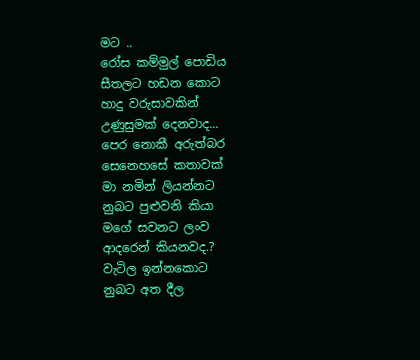මට ..
රෝස කම්මුල් පොඩිය
සීතලට හඩන කොට
හාදු වරුසාවකින්
උණුසුමක් දෙනවාද...
පෙර නොකී අරුත්බර
සෙනෙහසේ කතාවක්
මා නමින් ලියන්නට
නුබට පුළුවනි කියා
මගේ සවනට ලංව
ආදරෙන් කියනවද.?
වැටිල ඉන්නකොට
නුබට අත දීල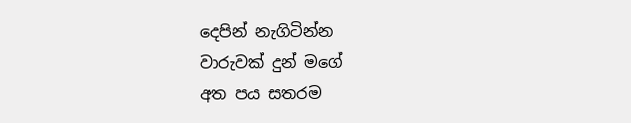දෙපින් නැගිටින්න
වාරුවක් දුන් මගේ
අත පය සතරම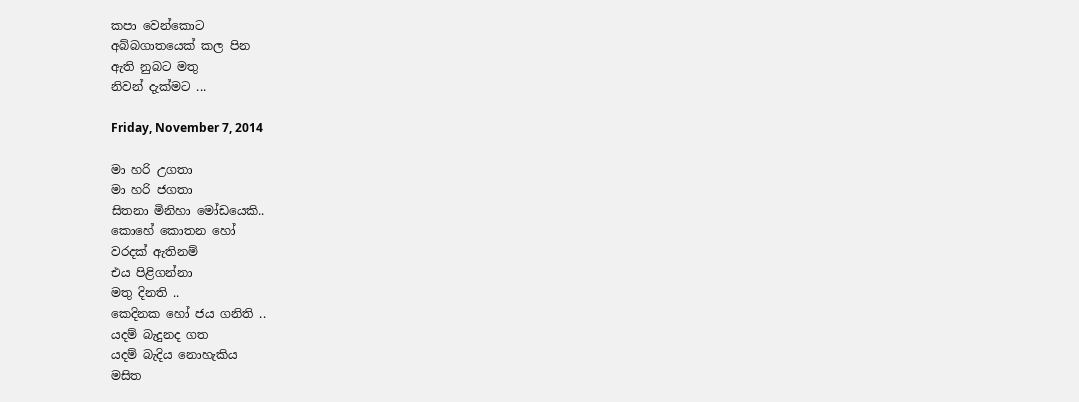කපා වෙන්කොට
අබ්බගාතයෙක් කල පින
ඇති නුබට මතු
නිවන් දැක්මට ...

Friday, November 7, 2014

මා හරි උගතා
මා හරි ජගතා
සිතනා මිනිහා මෝඩයෙකි..
කොහේ කොතන හෝ
වරදක් ඇතිනම්
එය පිළිගන්නා
මතු දිනති ..
කෙදිනක හෝ ජය ගනිති ..
යදම් බැදුනද ගත
යදම් බැදිය නොහැකිය
මසිත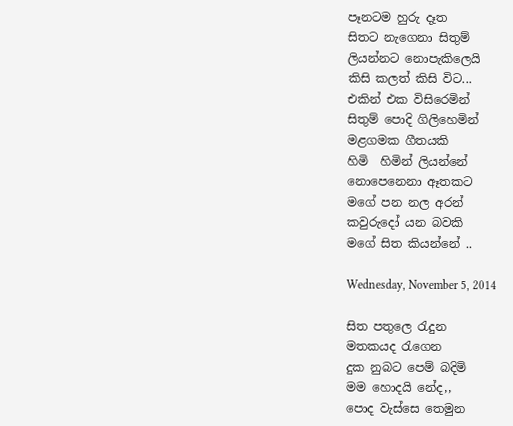පෑනටම හුරු දෑත
සිතට නැගෙනා සිතුම්
ලියන්නට නොපැකිලෙයි
කිසි කලත් කිසි විට...
එකින් එක විසිරෙමින්
සිතුම් පොදි ගිලිහෙමින්
මළගමක ගීතයකි
හිමි  හිමින් ලියන්නේ
නොපෙනෙනා ඈතකට
මගේ පන නල අරන්
කවුරුදෝ යන බවකි
මගේ සිත කියන්නේ ..

Wednesday, November 5, 2014

සිත පතුලෙ රැදුන
මතකයද රැගෙන
දුක නුබට පෙම් බදිමි
මම හොදයි නේද,,
පොද වැස්සෙ තෙමුන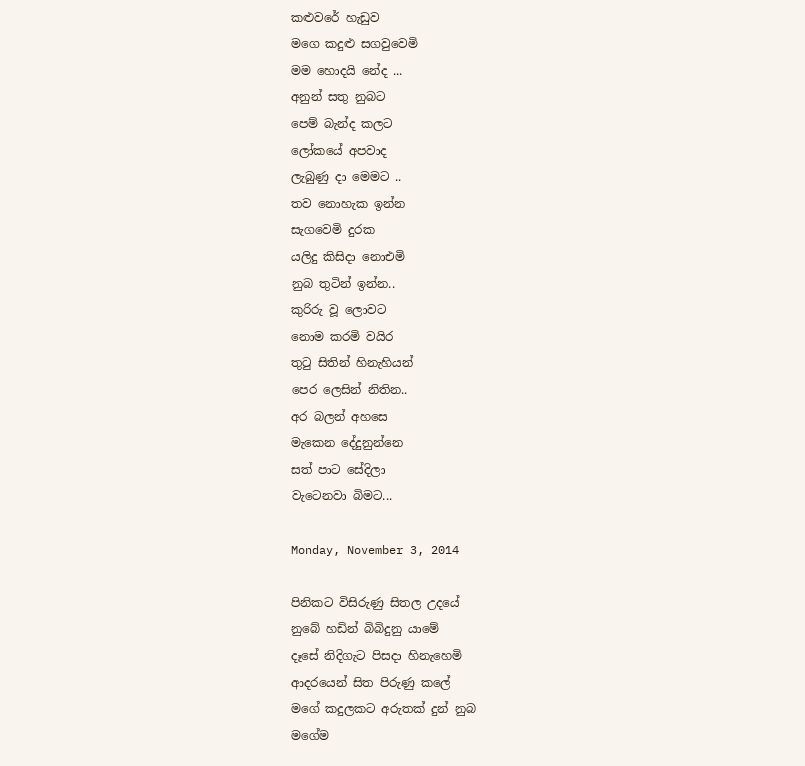කළුවරේ හැඩුව
මගෙ කදුළු සගවුවෙමි
මම හොදයි නේද ...
අනුන් සතු නුබට
පෙම් බැන්ද කලට
ලෝකයේ අපවාද
ලැබුණු දා මෙමට ..
තව නොහැක ඉන්න
සැගවෙමි දුරක
යලිදු කිසිදා නොඑමි
නුබ තුටින් ඉන්න..
කුරිරු වූ ලොවට
නොම කරමි වයිර
තුටු සිතින් හිනැහියන්
පෙර ලෙසින් නිතින..
අර බලන් අහසෙ
මැකෙන දේදුනුන්නෙ
සත් පාට සේදිලා
වැටෙනවා බිමට...

Monday, November 3, 2014

පිනිකට විසිරුණු සිතල උදයේ
නුබේ හඩින් බිබිදුනු යාමේ
දෑසේ නිදිගැට පිසදා හිනැහෙමි
ආදරයෙන් සිත පිරුණු කලේ
මගේ කදුලකට අරුතක් දුන් නුබ
මගේම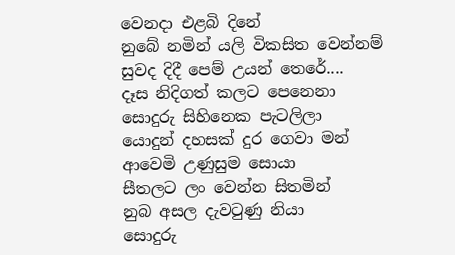වෙනදා එළබි දිනේ
නුබේ නමින් යලි විකසිත වෙන්නම්
සුවද දිදී පෙම් උයන් තෙරේ....
දෑස නිදිගත් කලට පෙනෙනා
සොදුරු සිහිනෙක පැටලිලා
යොදුන් දහසක් දුර ගෙවා මන්
ආවෙමි උණුසුම සොයා
සීතලට ලං වෙන්න සිතමින්
නුබ අසල දැවටුණු නියා
සොදුරු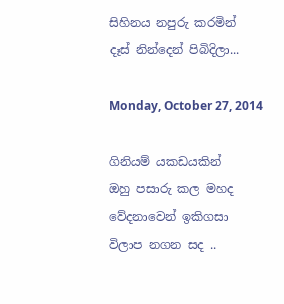සිහිනය නපුරු කරමින්
දෑස් නින්දෙන් පිබිදිලා...

Monday, October 27, 2014

ගිනියම් යකඩයකින්
ඔහු පසාරු කල මහද
වේදනාවෙන් ඉකිගසා
විලාප නගන සද ..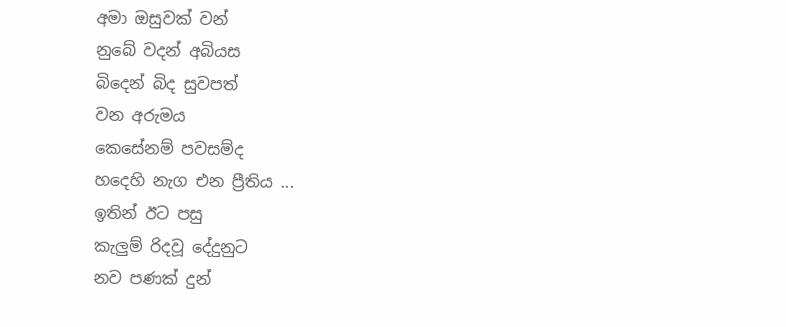අමා ඔසුවක් වන්
නුබේ වදන් අබියස
බිදෙන් බිද සුවපත්
වන අරුමය
කෙසේනම් පවසම්ද
හදෙහි නැග එන ප්‍රීතිය ...
ඉතින් ඊට පසු
කැලුම් රිදවූ දේදුනුට
නව පණක් දුන්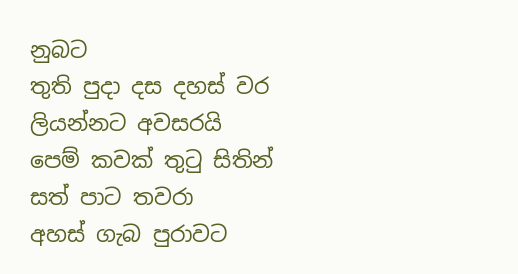නුබට
තුති පුදා දස දහස් වර
ලියන්නට අවසරයි
පෙම් කවක් තුටු සිතින්
සත් පාට තවරා
අහස් ගැබ පුරාවට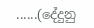......(දේදුනු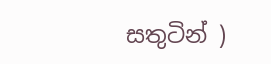සතුටින් )